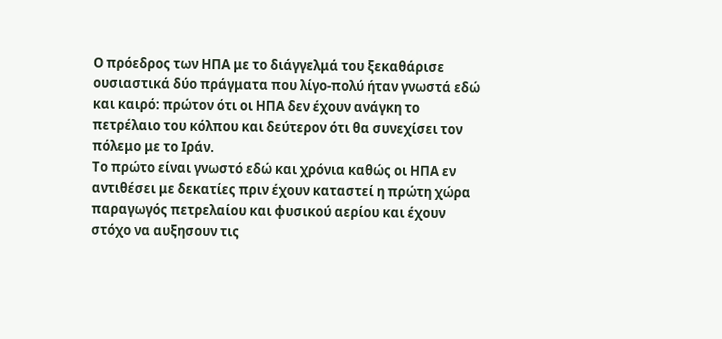Ο πρόεδρος των ΗΠΑ με το διάγγελμά του ξεκαθάρισε ουσιαστικά δύο πράγματα που λίγο-πολύ ήταν γνωστά εδώ και καιρό: πρώτον ότι οι ΗΠΑ δεν έχουν ανάγκη το πετρέλαιο του κόλπου και δεύτερον ότι θα συνεχίσει τον πόλεμο με το Ιράν.
Το πρώτο είναι γνωστό εδώ και χρόνια καθώς οι ΗΠΑ εν αντιθέσει με δεκατίες πριν έχουν καταστεί η πρώτη χώρα παραγωγός πετρελαίου και φυσικού αερίου και έχουν στόχο να αυξησουν τις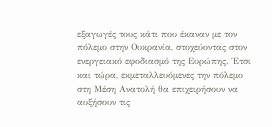εξαγωγές τους κάτι που έκαναν με τον πόλεμο στην Ουκρανία, στοχεύοντας στον ενεργειακό εφοδιασμό της Ευρώπης. Έτσι και τώρα, εκμεταλλευόμενες την πόλεμο στη Μέση Ανατολή θα επιχειρήσουν να αυξήσουν τις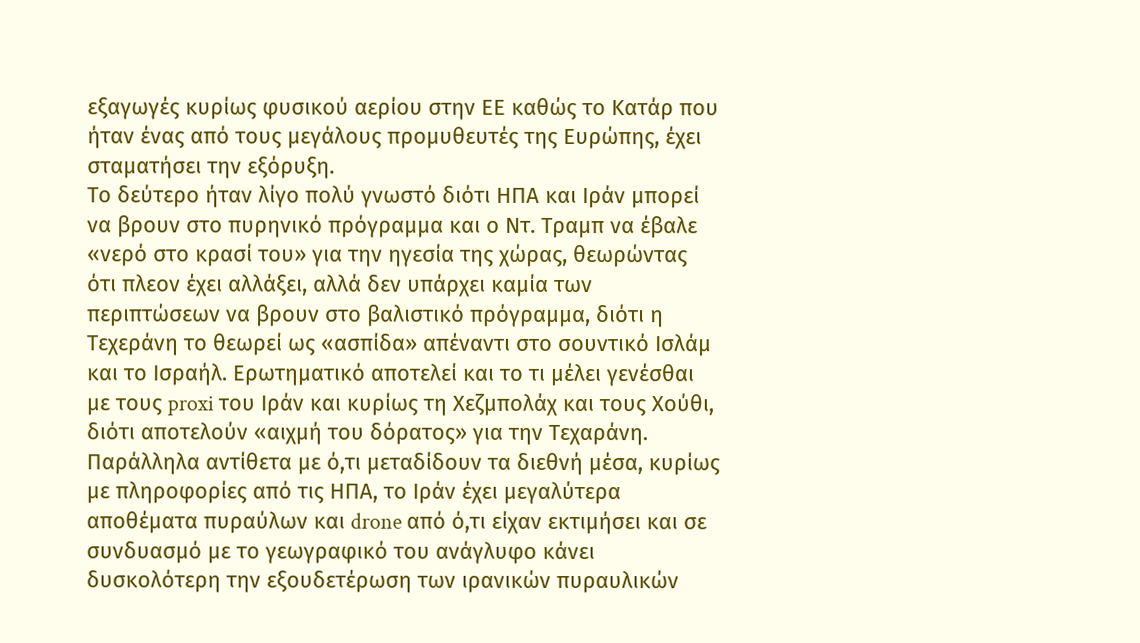εξαγωγές κυρίως φυσικού αερίου στην ΕΕ καθώς το Κατάρ που ήταν ένας από τους μεγάλους προμυθευτές της Ευρώπης, έχει σταματήσει την εξόρυξη.
Το δεύτερο ήταν λίγο πολύ γνωστό διότι ΗΠΑ και Ιράν μπορεί να βρουν στο πυρηνικό πρόγραμμα και ο Ντ. Τραμπ να έβαλε «νερό στο κρασί του» για την ηγεσία της χώρας, θεωρώντας ότι πλεον έχει αλλάξει, αλλά δεν υπάρχει καμία των περιπτώσεων να βρουν στο βαλιστικό πρόγραμμα, διότι η Τεχεράνη το θεωρεί ως «ασπίδα» απέναντι στο σουντικό Ισλάμ και το Ισραήλ. Ερωτηματικό αποτελεί και το τι μέλει γενέσθαι με τους proxi του Ιράν και κυρίως τη Χεζμπολάχ και τους Χούθι, διότι αποτελούν «αιχμή του δόρατος» για την Τεχαράνη. Παράλληλα αντίθετα με ό,τι μεταδίδουν τα διεθνή μέσα, κυρίως με πληροφορίες από τις ΗΠΑ, το Ιράν έχει μεγαλύτερα αποθέματα πυραύλων και drone από ό,τι είχαν εκτιμήσει και σε συνδυασμό με το γεωγραφικό του ανάγλυφο κάνει δυσκολότερη την εξουδετέρωση των ιρανικών πυραυλικών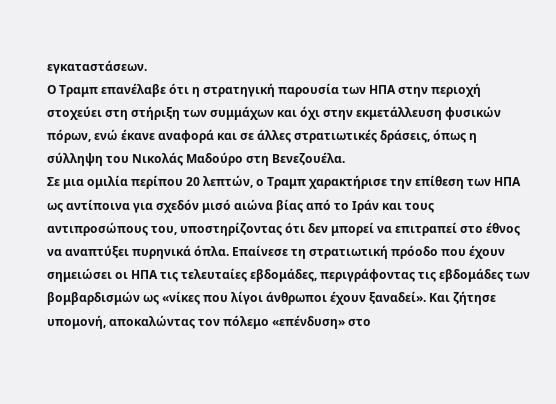εγκαταστάσεων.
Ο Τραμπ επανέλαβε ότι η στρατηγική παρουσία των ΗΠΑ στην περιοχή στοχεύει στη στήριξη των συμμάχων και όχι στην εκμετάλλευση φυσικών πόρων, ενώ έκανε αναφορά και σε άλλες στρατιωτικές δράσεις, όπως η σύλληψη του Νικολάς Μαδούρο στη Βενεζουέλα.
Σε μια ομιλία περίπου 20 λεπτών, ο Τραμπ χαρακτήρισε την επίθεση των ΗΠΑ ως αντίποινα για σχεδόν μισό αιώνα βίας από το Ιράν και τους αντιπροσώπους του, υποστηρίζοντας ότι δεν μπορεί να επιτραπεί στο έθνος να αναπτύξει πυρηνικά όπλα. Επαίνεσε τη στρατιωτική πρόοδο που έχουν σημειώσει οι ΗΠΑ τις τελευταίες εβδομάδες, περιγράφοντας τις εβδομάδες των βομβαρδισμών ως «νίκες που λίγοι άνθρωποι έχουν ξαναδεί». Και ζήτησε υπομονή, αποκαλώντας τον πόλεμο «επένδυση» στο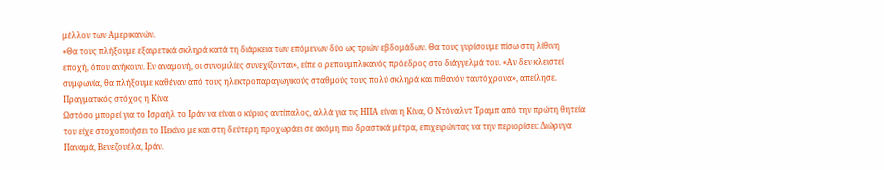μέλλον των Αμερικανών.
«Θα τους πλήξουμε εξαιρετικά σκληρά κατά τη διάρκεια των επόμενων δύο ως τριών εβδομάδων. Θα τους γυρίσουμε πίσω στη λίθινη εποχή, όπου ανήκουν. Εν αναμονή, οι συνομιλίες συνεχίζονται», είπε ο ρεπουμπλικανός πρόεδρος στο διάγγελμά του. «Αν δεν κλειστεί συμφωνία, θα πλήξουμε καθέναν από τους ηλεκτροπαραγωγικούς σταθμούς τους πολύ σκληρά και πιθανόν ταυτόχρονα», απείλησε.
Πραγματικός στόχος η Κίνα
Ωστόσο μπορεί για το Ισραήλ το Ιράν να είναι ο κύριος αντίπαλος, αλλά για τις ΗΠΑ είναι η Κίνα, Ο Ντόναλντ Τραμπ από την πρώτη θητεία του είχε στοχοποιήσει το Πεκίνο με και στη δεύτερη προχωράει σε ακόμη πιο δραστικά μέτρα, επιχειρώντας να την περιορίσει: Διώρυγα Παναμά, Βενεζουέλα, Ιράν.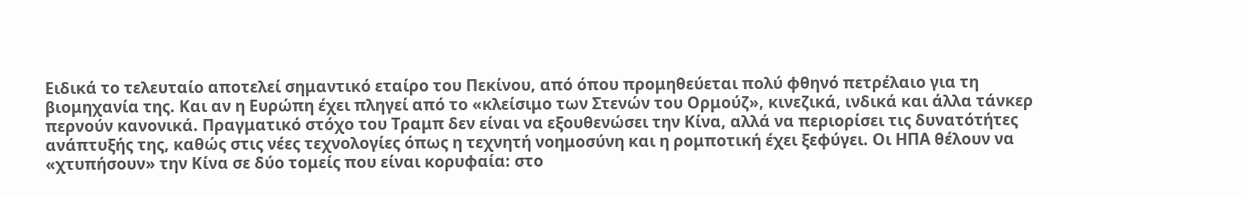Ειδικά το τελευταίο αποτελεί σημαντικό εταίρο του Πεκίνου, από όπου προμηθεύεται πολύ φθηνό πετρέλαιο για τη βιομηχανία της. Και αν η Ευρώπη έχει πληγεί από το «κλείσιμο των Στενών του Ορμούζ», κινεζικά, ινδικά και άλλα τάνκερ περνούν κανονικά. Πραγματικό στόχο του Τραμπ δεν είναι να εξουθενώσει την Κίνα, αλλά να περιορίσει τις δυνατότήτες ανάπτυξής της, καθώς στις νέες τεχνολογίες όπως η τεχνητή νοημοσύνη και η ρομποτική έχει ξεφύγει. Οι ΗΠΑ θέλουν να «χτυπήσουν» την Κίνα σε δύο τομείς που είναι κορυφαία: στο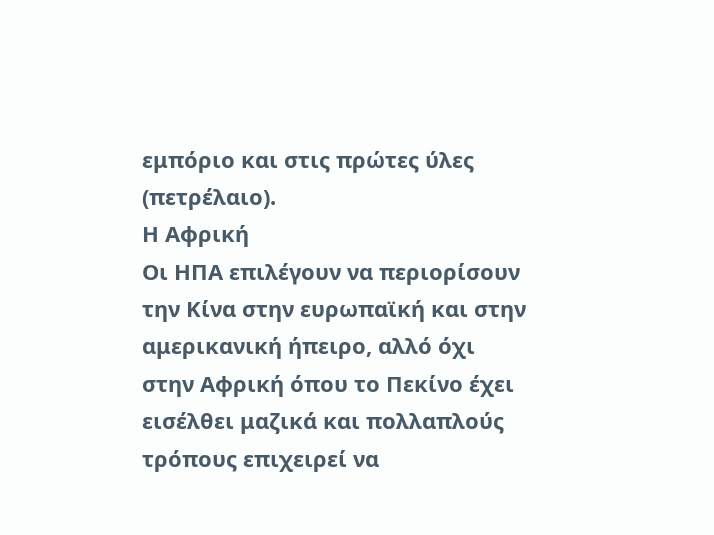εμπόριο και στις πρώτες ύλες (πετρέλαιο).
Η Αφρική
Οι ΗΠΑ επιλέγουν να περιορίσουν την Κίνα στην ευρωπαϊκή και στην αμερικανική ήπειρο, αλλό όχι στην Αφρική όπου το Πεκίνο έχει εισέλθει μαζικά και πολλαπλούς τρόπους επιχειρεί να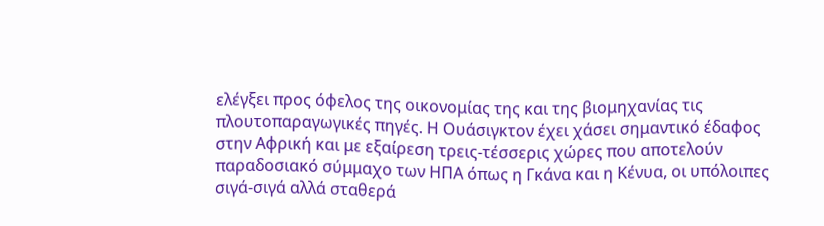ελέγξει προς όφελος της οικονομίας της και της βιομηχανίας τις πλουτοπαραγωγικές πηγές. Η Ουάσιγκτον έχει χάσει σημαντικό έδαφος στην Αφρική και με εξαίρεση τρεις-τέσσερις χώρες που αποτελούν παραδοσιακό σύμμαχο των ΗΠΑ όπως η Γκάνα και η Κένυα, οι υπόλοιπες σιγά-σιγά αλλά σταθερά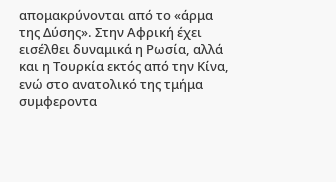απομακρύνονται από το «άρμα της Δύσης». Στην Αφρική έχει εισέλθει δυναμικά η Ρωσία, αλλά και η Τουρκία εκτός από την Κίνα, ενώ στο ανατολικό της τμήμα συμφεροντα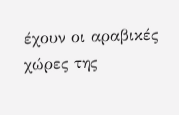έχουν οι αραβικές χώρες της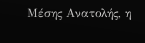Μέσης Ανατολής, η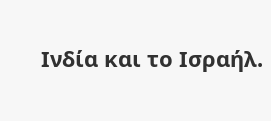Ινδία και το Ισραήλ.